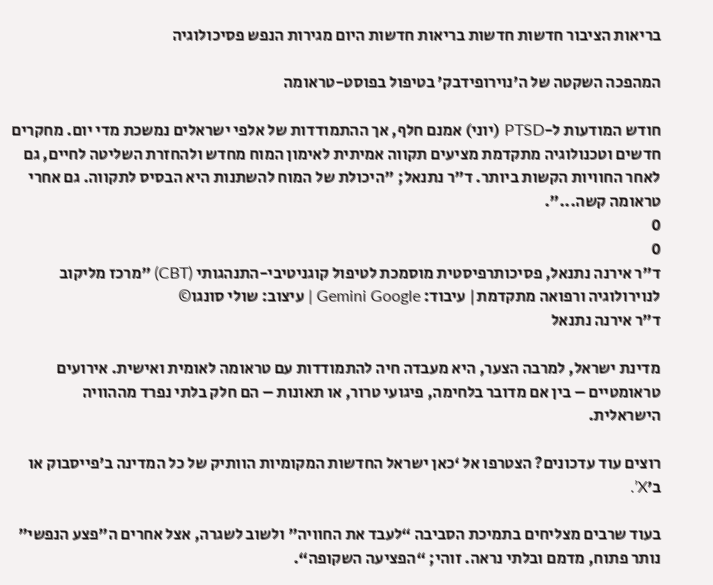בריאות הציבור חדשות חדשות בריאות חדשות היום מגירות הנפש פסיכולוגיה

המהפכה השקטה של ה’נוירופידבק’ בטיפול בפוסט-טראומה

חודש המודעות ל-PTSD (יוני) אמנם חלף, אך ההתמודדות של אלפי ישראלים נמשכת מדי יום. מחקרים חדשים וטכנולוגיה מתקדמת מציעים תקווה אמיתית לאימון המוח מחדש ולהחזרת השליטה לחיים, גם לאחר החוויות הקשות ביותר. ד"ר נתנאל; "היכולת של המוח להשתנות היא הבסיס לתקווה. גם אחרי טראומה קשה...".
0
0
ד"ר אירנה נתנאל, פסיכותרפיסטית מוסמכת לטיפול קוגניטיבי-התנהגותי (CBT) "מרכז מליקוב לנוירולוגיה ורפואה מתקדמת| עיבוד: Gemini Google | עיצוב: שולי סונגו©
ד”ר אירנה נתנאל

מדינת ישראל, למרבה הצער, היא מעבדה חיה להתמודדות עם טראומה לאומית ואישית. אירועים טראומטיים – בין אם מדובר בלחימה, פיגועי טרור, או תאונות – הם חלק בלתי נפרד מההוויה הישראלית.

רוצים עוד עדכונים? הצטרפו אל ‘כאן ישראל החדשות המקומיות הוותיק של כל המדינה ב’פייסבוק או ב’X’.

בעוד שרבים מצליחים בתמיכת הסביבה “לעבד את החוויה” ולשוב לשגרה, אצל אחרים ה”פצע הנפשי” נותר פתוח, מדמם ובלתי נראה. זוהי; “הפציעה השקופה“.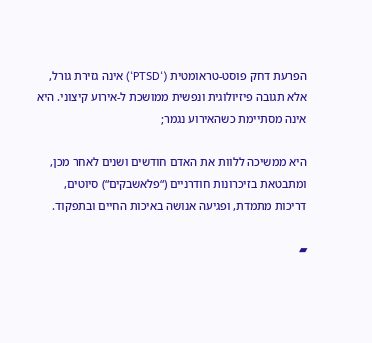הפרעת דחק פוסט-טראומטית (‘PTSD‘) אינה גזירת גורל, אלא תגובה פיזיולוגית ונפשית ממושכת ל-אירוע קיצוני. היא אינה מסתיימת כשהאירוע נגמר;

היא ממשיכה ללוות את האדם חודשים ושנים לאחר מכן, ומתבטאת בזיכרונות חודרניים (“פלאשבקים“) סיוטים, דריכות מתמדת, ופגיעה אנושה באיכות החיים ובתפקוד.

▰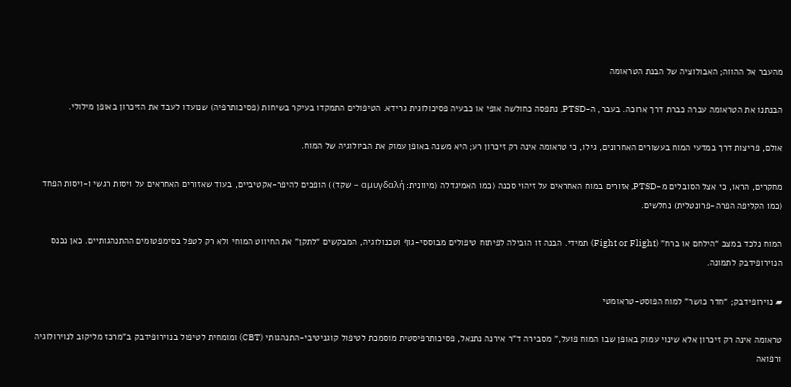מהעבר אל ההווה; האבולוציה של הבנת הטראומה

הבנתנו את הטראומה עברה כברת דרך ארוכה. בעבר, ה-PTSD, נתפסה כחולשה אופי או כבעיה פסיכולוגית גרידא. הטיפולים התמקדו בעיקר בשיחות (פסיכותרפיה) שנועדו לעבד את הזיכרון באופן מילולי.

אולם, פריצות דרך במדעי המוח בעשורים האחרונים, גילו, כי טראומה אינה רק זיכרון רע; היא משנה באופן עמוק את הביולוגיה של המוח.

מחקרים, הראו, כי אצל הסובלים מ-PTSD, אזורים במוח האחראים על זיהוי סכנה (כמו האמיגדלה (מיוונית: αμυγδαλή – שקד)) הופכים להיפר-אקטיביים, בעוד שאזורים האחראים על ויסות רגשי ו-ויסות הפחד (כמו הקליפה הפרה-פרונטלית) נחלשים.

המוח נלכד במצב “הילחם או ברח” (Fight or Flight) תמידי. הבנה זו הובילה לפיתוח טיפולים מבוססי-גוף וטכנולוגיה, המבקשים “לתקן” את החיווט המוחי ולא רק לטפל בסימפטומים ההתנהגותיים. כאן נכנס הנוירופידבק לתמונה.

▰ נוירופידבק; “חדר כושר” למוח הפוסט-טראומטי

טראומה אינה רק זיכרון אלא שינוי עמוק באופן שבו המוח פועל,” מסבירה ד”ר אירנה נתנאל, פסיכותרפיסטית מוסמכת לטיפול קוגניטיבי-התנהגותי (CBT) ומומחית לטיפול בנוירופידבק ב”מרכז מליקוב לנוירולוגיה ורפואה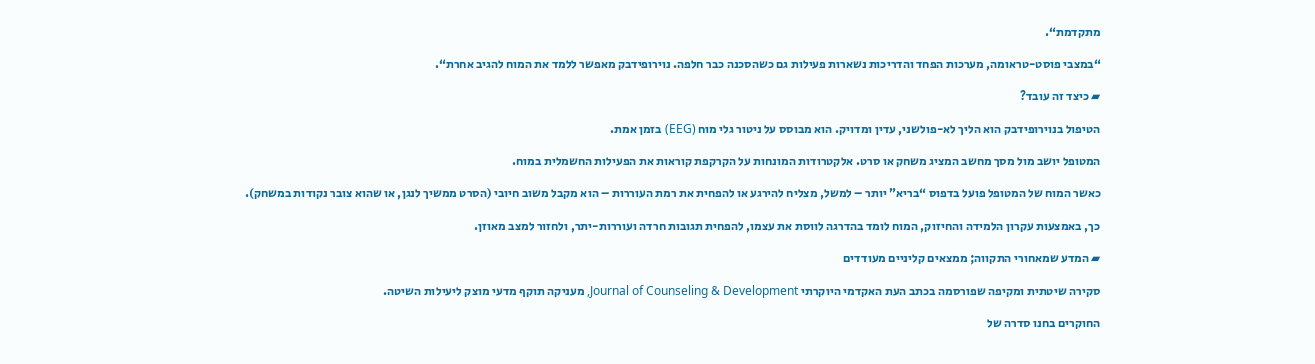מתקדמת“.

“במצבי פוסט-טראומה, מערכות הפחד והדריכות נשארות פעילות גם כשהסכנה כבר חלפה. נוירופידבק מאפשר ללמד את המוח להגיב אחרת“.

▰ כיצד זה עובד?

הטיפול בנוירופידבק הוא הליך לא-פולשני, עדין ומדויק. הוא מבוסס על ניטור גלי מוח (EEG) בזמן אמת.

המטופל יושב מול מסך מחשב המציג משחק או סרט. אלקטרודות המונחות על הקרקפת קוראות את הפעילות החשמלית במוח.

כאשר המוח של המטופל פועל בדפוס “בריא” יותר – למשל, מצליח להירגע או להפחית את רמת העוררות – הוא מקבל משוב חיובי (הסרט ממשיך לנגן, או שהוא צובר נקודות במשחק).

כך, באמצעות עקרון הלמידה והחיזוק, המוח לומד בהדרגה לווסת את עצמו, להפחית תגובות חרדה ועוררות-יתר, ולחזור למצב מאוזן.

▰ המדע שמאחורי התקווה; ממצאים קליניים מעודדים

סקירה שיטתית ומקיפה שפורסמה בכתב העת האקדמי היוקרתי Journal of Counseling & Development, מעניקה תוקף מדעי מוצק ליעילות השיטה.

החוקרים בחנו סדרה של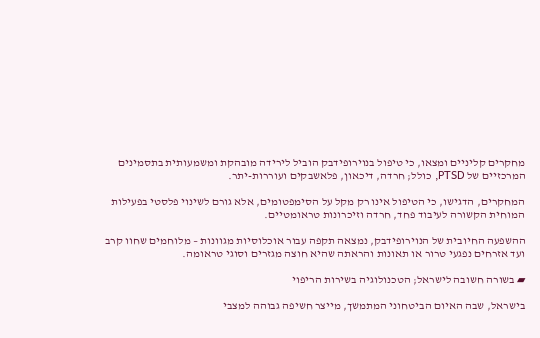מחקרים קליניים ומצאו, כי טיפול בנוירופידבק הוביל לירידה מובהקת ומשמעותית בתסמינים המרכזיים של PTSD, כולל; חרדה, דיכאון, פלאשבקים ועוררות-יתר.

המחקרים, הדגישו, כי הטיפול אינו רק מקל על הסימפטומים, אלא גורם לשינוי פלסטי בפעילות המוחית הקשורה לעיבוד פחד, חרדה וזיכרונות טראומטיים.

ההשפעה החיובית של הנוירופידבק, נמצאה תקפה עבור אוכלוסיות מגוונות – מלוחמים שחוו קרב ועד אזרחים נפגעי טרור או תאונות והראתה שהיא חוצה מגזרים וסוגי טראומה.

▰ בשורה חשובה לישראל; הטכנולוגיה בשירות הריפוי

בישראל, שבה האיום הביטחוני המתמשך, מייצר חשיפה גבוהה למצבי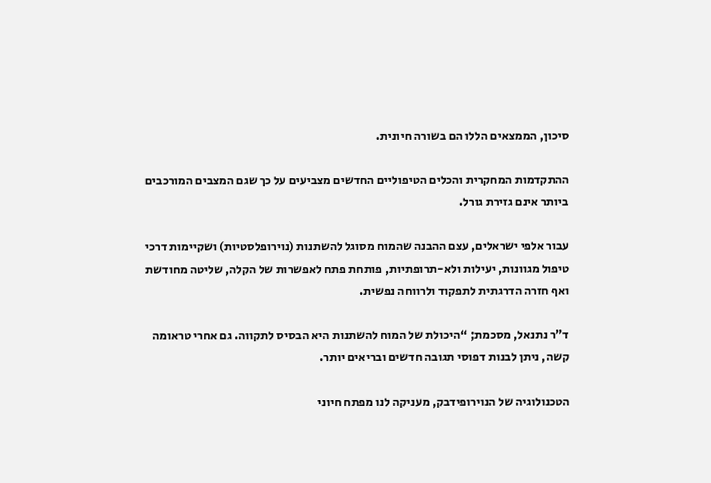סיכון, הממצאים הללו הם בשורה חיונית.

ההתקדמות המחקרית והכלים הטיפוליים החדשים מצביעים על כך שגם המצבים המורכבים ביותר אינם גזירת גורל.

עבור אלפי ישראלים, עצם ההבנה שהמוח מסוגל להשתנות (נוירופלסטיות) ושקיימות דרכי טיפול מגוונות, יעילות ולא-תרופתיות, פותחת פתח לאפשרות של הקלה, שליטה מחודשת ואף חזרה הדרגתית לתפקוד ולרווחה נפשית.

ד”ר נתנאל, מסכמת; “היכולת של המוח להשתנות היא הבסיס לתקווה. גם אחרי טראומה קשה, ניתן לבנות דפוסי תגובה חדשים ובריאים יותר.

הטכנולוגיה של הנוירופידבק, מעניקה לנו מפתח חיוני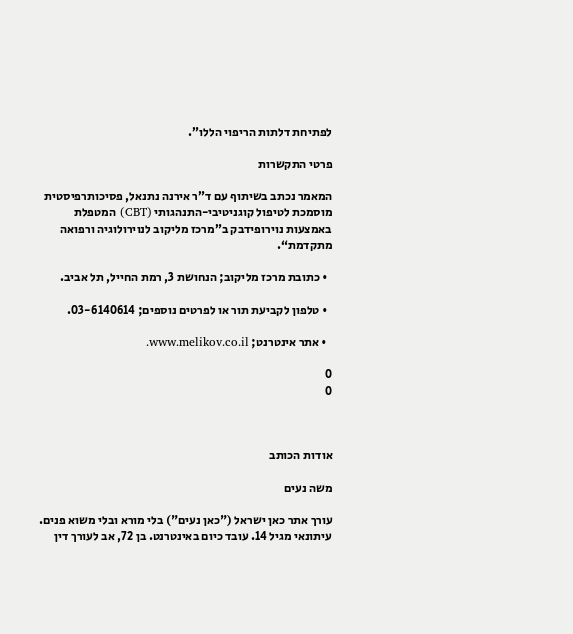לפתיחת דלתות הריפוי הללו”.

פרטי התקשרות

המאמר נכתב בשיתוף עם ד”ר אירנה נתנאל, פסיכותרפיסטית מוסמכת לטיפול קוגניטיבי-התנהגותי (CBT) המטפלת באמצעות נוירופידבק ב”מרכז מליקוב לנוירולוגיה ורפואה מתקדמת“.

  • כתובת מרכז מליקוב; הנחושת 3, רמת החייל, תל אביב.

  • טלפון לקביעת תור או לפרטים נוספים; 03-6140614.

  • אתר אינטרנט; www.melikov.co.il.

0
0



אודות הכותב

משה נעים

עורך אתר כאן ישראל ("כאן נעים") בלי מורא ובלי משוא פנים. עיתונאי מגיל 14. עובד כיום באינטרנט. בן 72, אב לעורך דין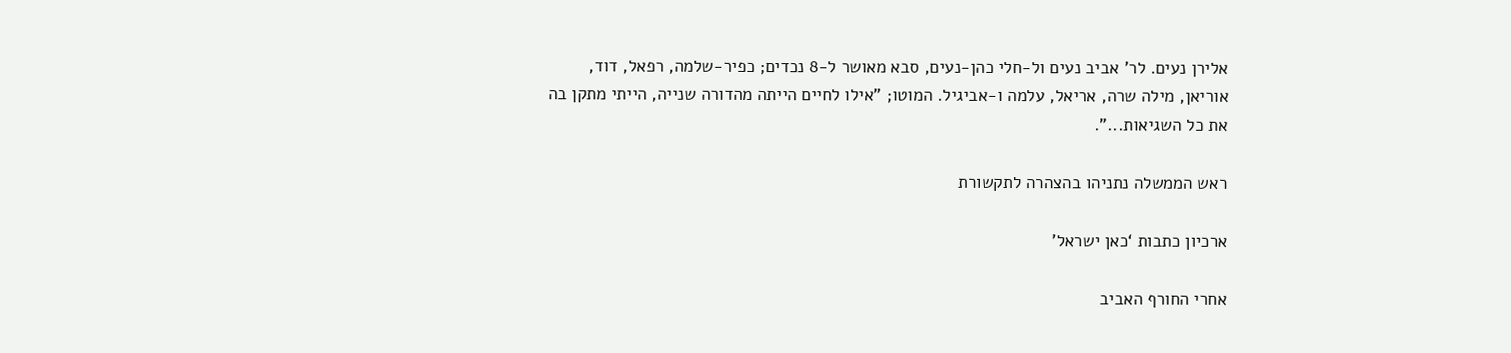אלירן נעים. לר' אביב נעים ול-חלי כהן-נעים, סבא מאושר ל-8 נכדים; כפיר-שלמה, רפאל, דוד, אוריאן, מילה שרה, אריאל, עלמה ו-אביגיל. המוטו; "אילו לחיים הייתה מהדורה שנייה, הייתי מתקן בה את כל השגיאות...".

ראש הממשלה נתניהו בהצהרה לתקשורת

ארכיון כתבות ‘כאן ישראל’

אחרי החורף האביב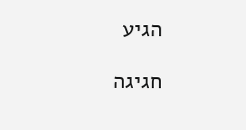הגיע

חגיגה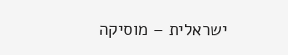ישראלית – מוסיקה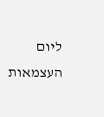ליום העצמאות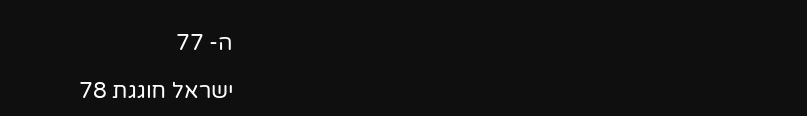ה- 77

ישראל חוגגת 78